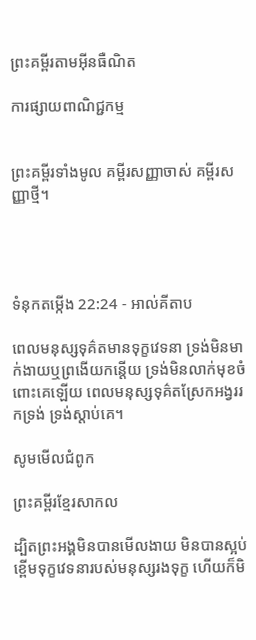ព្រះគម្ពីរតាមអ៊ីនធឺណិត

ការផ្សាយពាណិជ្ជកម្ម


ព្រះគម្ពីរទាំងមូល គម្ពីរសញ្ញាចាស់ គម្ពីរសញ្ញាថ្មី។




ទំនុកតម្កើង 22:24 - អាល់គីតាប

ពេលមនុស្សទុគ៌តមានទុក្ខវេទនា ទ្រង់មិនមាក់ងាយឬព្រងើយកន្តើយ ទ្រង់មិនលាក់មុខចំពោះគេឡើយ ពេលមនុស្សទុគ៌តស្រែកអង្វររកទ្រង់ ទ្រង់ស្តាប់គេ។

សូមមើលជំពូក

ព្រះគម្ពីរខ្មែរសាកល

ដ្បិតព្រះអង្គមិនបានមើលងាយ មិនបានស្អប់ខ្ពើមទុក្ខវេទនារបស់មនុស្សរងទុក្ខ ហើយក៏មិ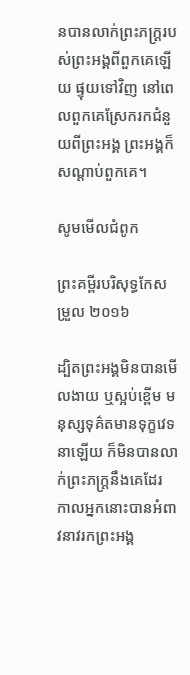នបានលាក់ព្រះភក្ត្ររបស់ព្រះអង្គពីពួកគេឡើយ ផ្ទុយទៅវិញ នៅពេលពួកគេស្រែករកជំនួយពីព្រះអង្គ ព្រះអង្គក៏សណ្ដាប់ពួកគេ។

សូមមើលជំពូក

ព្រះគម្ពីរបរិសុទ្ធកែសម្រួល ២០១៦

ដ្បិតព្រះ‌អង្គមិនបានមើល‌ងាយ ឬស្អប់ខ្ពើម មនុស្សទុគ៌តមានទុក្ខវេទនាឡើយ ក៏មិនបានលាក់ព្រះ‌ភក្ត្រនឹងគេដែរ កាលអ្នកនោះបានអំពាវ‌នាវរកព្រះ‌អង្គ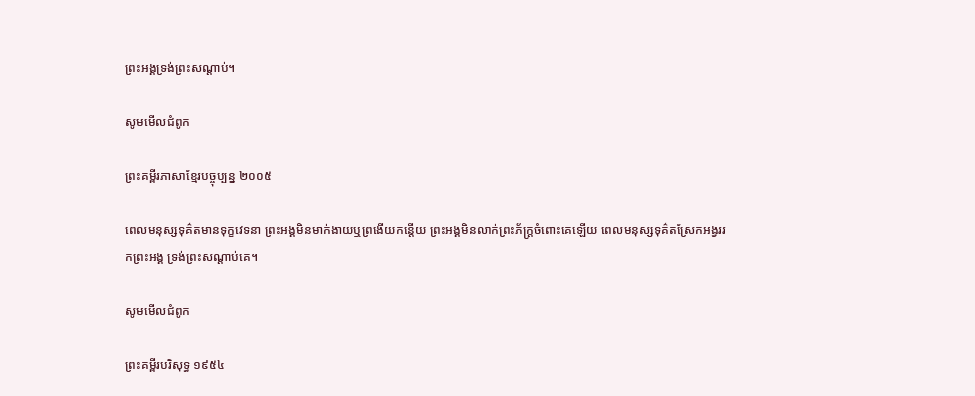ព្រះ‌អង្គទ្រង់ព្រះ‌សណ្ដាប់។

សូមមើលជំពូក

ព្រះគម្ពីរភាសាខ្មែរបច្ចុប្បន្ន ២០០៥

ពេលមនុស្សទុគ៌តមានទុក្ខវេទនា ព្រះអង្គមិនមាក់ងាយឬព្រងើយកន្តើយ ព្រះអង្គមិនលាក់ព្រះ‌ភ័ក្ត្រចំពោះគេឡើយ ពេលមនុស្សទុគ៌តស្រែកអង្វររកព្រះអង្គ ទ្រង់ព្រះ‌សណ្ដាប់គេ។

សូមមើលជំពូក

ព្រះគម្ពីរបរិសុទ្ធ ១៩៥៤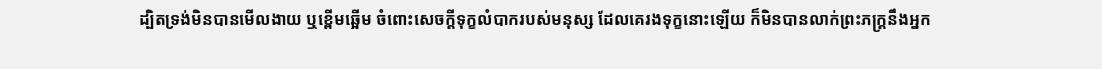ដ្បិតទ្រង់មិនបានមើល‌ងាយ ឬខ្ពើមឆ្អើម ចំពោះសេចក្ដីទុក្ខលំបាករបស់មនុស្ស ដែលគេរងទុក្ខនោះឡើយ ក៏មិនបានលាក់ព្រះ‌ភក្ត្រនឹងអ្នក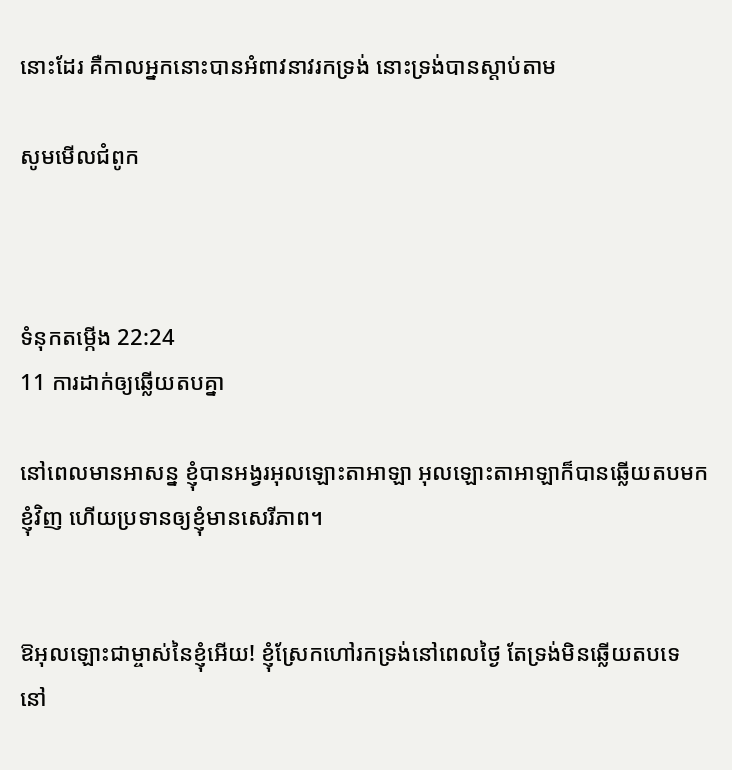នោះដែរ គឺកាលអ្នកនោះបានអំពាវ‌នាវរកទ្រង់ នោះទ្រង់បានស្តាប់តាម

សូមមើលជំពូក



ទំនុកតម្កើង 22:24
11 ការដាក់ឲ្យឆ្លើយតបគ្នា

នៅពេលមានអាសន្ន ខ្ញុំបានអង្វរអុលឡោះ‌តាអាឡា អុលឡោះ‌តាអាឡាក៏បានឆ្លើយតបមកខ្ញុំវិញ ហើយប្រទានឲ្យខ្ញុំមានសេរី‌ភាព។


ឱអុលឡោះជាម្ចាស់នៃខ្ញុំអើយ! ខ្ញុំស្រែកហៅរកទ្រង់នៅពេលថ្ងៃ តែទ្រង់មិនឆ្លើយតបទេ នៅ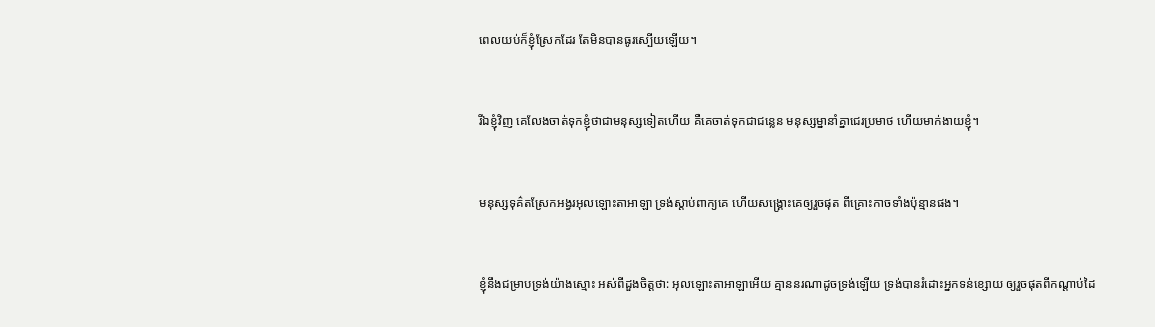ពេលយប់ក៏ខ្ញុំស្រែកដែរ តែមិនបានធូរស្បើយឡើយ។


រីឯខ្ញុំវិញ គេលែងចាត់ទុកខ្ញុំថាជាមនុស្សទៀតហើយ គឺគេចាត់ទុកជាជន្លេន មនុស្ស‌ម្នានាំគ្នាជេរប្រមាថ ហើយមាក់ងាយខ្ញុំ។


មនុស្សទុគ៌តស្រែកអង្វរអុលឡោះ‌តាអាឡា ទ្រង់ស្តាប់ពាក្យគេ ហើយសង្គ្រោះគេឲ្យរួចផុត ពីគ្រោះកាចទាំងប៉ុន្មានផង។


ខ្ញុំនឹងជម្រាបទ្រង់យ៉ាងស្មោះ អស់ពីដួងចិត្តថា: អុលឡោះ‌តាអាឡាអើយ គ្មាននរណាដូចទ្រង់ឡើយ ទ្រង់បានរំដោះអ្នកទន់ខ្សោយ ឲ្យរួចផុតពីកណ្ដាប់ដៃ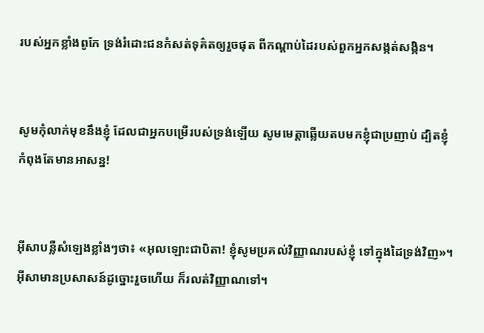របស់អ្នកខ្លាំងពូកែ ទ្រង់រំដោះជនកំសត់ទុគ៌តឲ្យរួចផុត ពីកណ្ដាប់ដៃរបស់ពួកអ្នកសង្កត់‌សង្កិន។


សូមកុំលាក់មុខនឹងខ្ញុំ ដែលជាអ្នកបម្រើរបស់ទ្រង់ឡើយ សូមមេត្តាឆ្លើយតបមកខ្ញុំជាប្រញាប់ ដ្បិតខ្ញុំកំពុងតែមានអាសន្ន!


អ៊ីសាបន្លឺសំឡេងខ្លាំងៗថា៖ «អុលឡោះជាបិតា! ខ្ញុំសូមប្រគល់វិញ្ញាណរបស់ខ្ញុំ ទៅក្នុងដៃទ្រង់វិញ»។ អ៊ីសាមានប្រសាសន៍ដូច្នោះរួចហើយ ក៏រលត់វិញ្ញាណទៅ។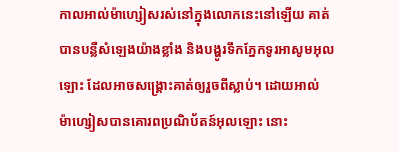កាលអាល់ម៉ា‌ហ្សៀសរស់នៅក្នុងលោកនេះនៅឡើយ គាត់បានបន្លឺសំឡេងយ៉ាងខ្លាំង និងបង្ហូរទឹកភ្នែកទូរអាសូមអុលឡោះ ដែលអាចសង្គ្រោះគាត់ឲ្យរួចពីស្លាប់។ ដោយអាល់ម៉ា‌ហ្សៀសបានគោរពប្រណិ‌ប័តន៍អុលឡោះ នោះ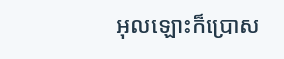អុលឡោះក៏ប្រោស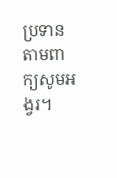ប្រទានតាមពាក្យសូម‌អង្វរ។